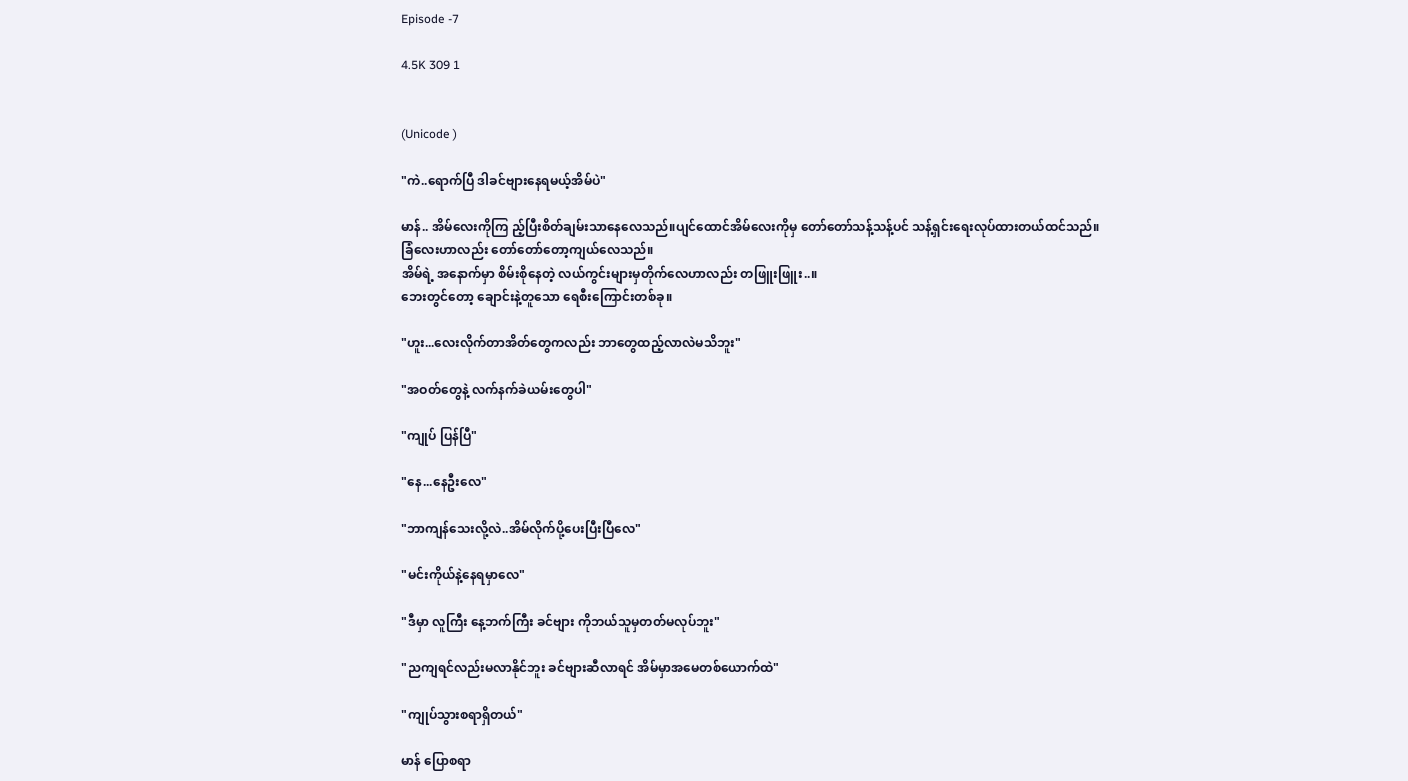Episode -7

4.5K 309 1


(Unicode )

"ကဲ..ရောက်ပြီ ဒါခင်ဗျားနေရမယ့်အိမ်ပဲ"

မာန်.. အိမ်လေးကိုကြ ည့်ပြီးစိတ်ချမ်းသာနေလေသည်။ပျင်ထောင်အိမ်လေးကိုမှ တော်တော်သန့်သန့်ပင် သန့်ရှင်းရေးလုပ်ထားတယ်ထင်သည်။
ခြံလေးဟာလည်း တော်တော်တော့ကျယ်လေသည်။
အိမ်ရဲ့ အနောက်မှာ စိမ်းစိုနေတဲ့ လယ်ကွင်းများမှတိုက်လေဟာလည်း တဖြူးဖြူး..။
ဘေးတွင်တော့ ချောင်းနဲ့တူသော ရေစီးကြောင်းတစ်ခု။

"ဟူး...လေးလိုက်တာအိတ်တွေကလည်း ဘာတွေထည့်လာလဲမသိဘူး"

"အဝတ်တွေနဲ့ လက်နက်ခဲယမ်းတွေပါ"

"ကျုပ် ပြန်ပြီ"

"နေ...နေဦးလေ"

"ဘာကျန်သေးလို့လဲ..အိမ်လိုက်ပို့ပေးပြီးပြီလေ"

"မင်းကိုယ်နဲ့နေရမှာလေ"

"ဒီမှာ လူကြီး နေ့ဘက်ကြီး ခင်ဗျား ကိုဘယ်သူမှတတ်မလုပ်ဘူး"

"ညကျရင်လည်းမလာနိုင်ဘူး ခင်ဗျားဆီလာရင် အိမ်မှာအမေတစ်ယောက်ထဲ"

"ကျုပ်သွားစရာရှိတယ်"

မာန် ပြောစရာ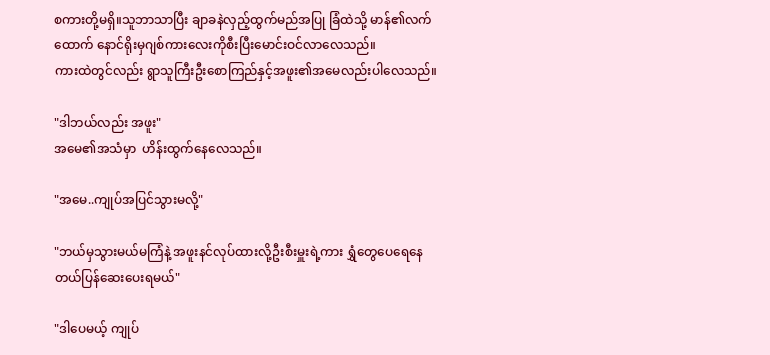စကားတို့မရှိ။သူဘာသာပြီး ချာခနဲလှည့်ထွက်မည်အပြု ခြံထဲသို့ မာန်၏လက်ထောက် နောင်ရိုးမှဂျစ်ကားလေးကိုစီးပြီးမောင်းဝင်လာလေသည်။
ကားထဲတွင်လည်း ရွာသူကြီးဦးစောကြည်နှင့်အဖူး၏အမေလည်းပါလေသည်။

"ဒါဘယ်လည်း အဖူး"
အမေ၏အသံမှာ  ဟိန်းထွက်နေလေသည်။

"အမေ..ကျုပ်အပြင်သွားမလို့"

"ဘယ်မှသွားမယ်မကြံနဲ့ အဖူးနင်လုပ်ထားလို့ဦးစီးမှူးရဲ့ကား ရွှံတွေပေရေနေတယ်ပြန်ဆေးပေးရမယ်"

"ဒါပေမယ့် ကျုပ်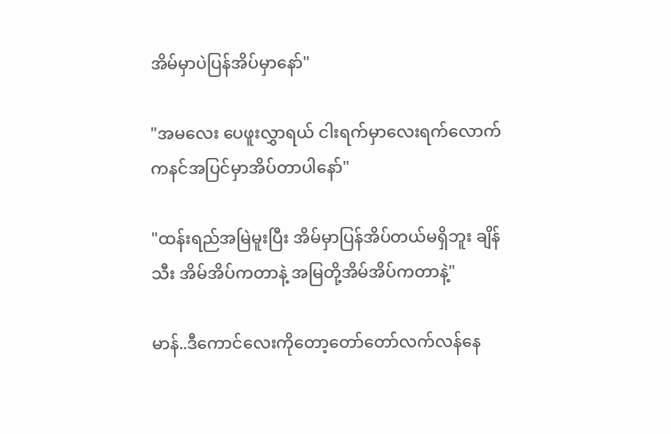အိမ်မှာပဲပြန်အိပ်မှာနော်"

"အမလေး ပေဖူးလွှာရယ် ငါးရက်မှာလေးရက်လောက်ကနင်အပြင်မှာအိပ်တာပါနော်"

"ထန်းရည်အမြဲမူးပြီး အိမ်မှာပြန်အိပ်တယ်မရှိဘူး ချိန်သီး အိမ်အိပ်ကတာနဲ့ အမြတို့အိမ်အိပ်ကတာနဲ့"

မာန်..ဒီကောင်လေးကိုတော့တော်တော်လက်လန်နေ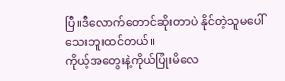ပြီ။ဒီလောက်တောင်ဆိုးတာပဲ နိုင်တဲ့သူမပေါ်သေးဘူးထင်တယ်။
ကိုယ့်အတွေးနဲ့ကိုယ်ပြုံးမိလေ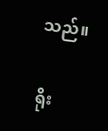သည်။

ရိုး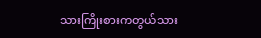သားကြိုးစားကတွယ်သား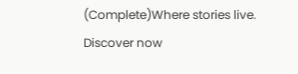(Complete)Where stories live. Discover now